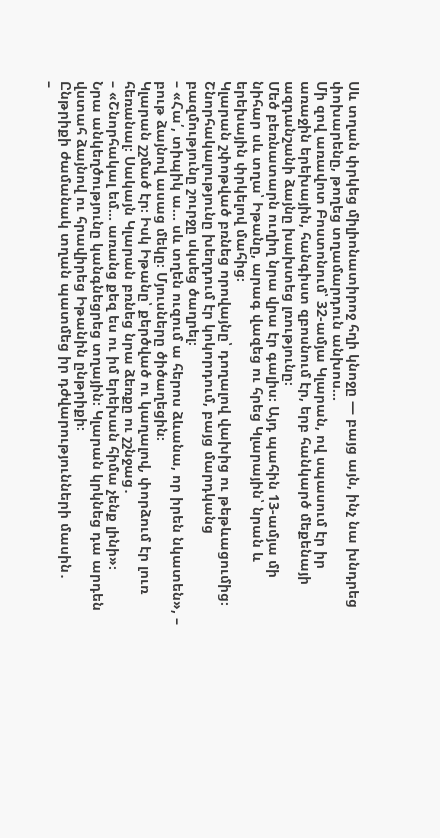Սև տղան փրկեց միլիոնատիրոջ հղի կնոջը — բայց այն, ինչ նա խնդրեց փոխարենը, թողեց տղամարդուն անխոս…
Մի զով առավոտ Բոստոնում՝ 32-ամյա Կլարան, ով սպասում էր իր առաջին երեխային, հանգիստ զբոսնում էր, երբ հանկարծ մեքենայի ազդանշանի ձայնը խախտեց լռությունը։
Մեծ բեռնատարն ուղիղ նրա վրա էր գալիս։ Այդ պահին 13-ամյա մի նիհար սև տղա՝ Իթանը, արագ վազեց ու հրեց Կլարային՝ նրան և երեխային փրկելով մահից։
Կլարան շփոթված բռնեց որովայնը՝ դողալով վախից ու թեթևացումից։ Շնորհակալությունը խեղդում էր կոկորդում, բայց մարդկանց բազմությունը շուրջը սկսեց ծաղրել։
– «Հա՛, տիպիկ ա… սև տղեն ուզում ա հերոս ձևանա, որ իրեն նկատեն», – բութ ձայնով ասաց մեկը։ Մյուսները ծիծաղեցին։
Կլարան շշմած էր։ Իսկ Իթանը՝ քերծված ու կաղալով, փորձում էր լուռ հեռանալ։ Սակայն Կլարան բռնեց նրա ձեռքը ու շշնջաց․
– «Շնորհակալ եմ… առանց քեզ ես ու իմ երեխան հիմա չենք լինի»։
Նրա անկեղծությունը կանգնեցրեց տղային։ Կլարան կրկնեց դա արդեն վստահ ձայնով ու հրավիրեց Իթանին ընթրիքի։
Ընթրիքի ժամանակ տղան պատմեց իր դժվարությունների մասին․
–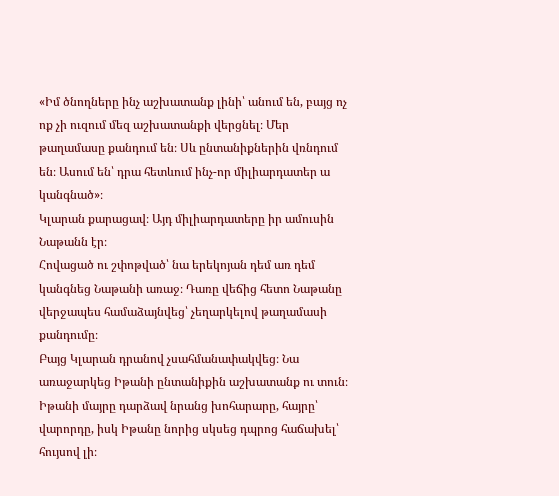«Իմ ծնողները ինչ աշխատանք լինի՝ անում են, բայց ոչ ոք չի ուզում մեզ աշխատանքի վերցնել։ Մեր թաղամասը քանդում են։ Սև ընտանիքներին վռնդում են։ Ասում են՝ դրա հետևում ինչ-որ միլիարդատեր ա կանգնած»։
Կլարան քարացավ։ Այդ միլիարդատերը իր ամուսին Նաթանն էր։
Հովացած ու շփոթված՝ նա երեկոյան դեմ առ դեմ կանգնեց Նաթանի առաջ։ Դառը վեճից հետո Նաթանը վերջապես համաձայնվեց՝ չեղարկելով թաղամասի քանդումը։
Բայց Կլարան դրանով չսահմանափակվեց։ Նա առաջարկեց Իթանի ընտանիքին աշխատանք ու տուն։
Իթանի մայրը դարձավ նրանց խոհարարը, հայրը՝ վարորդը, իսկ Իթանը նորից սկսեց դպրոց հաճախել՝ հույսով լի։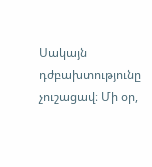Սակայն դժբախտությունը չուշացավ։ Մի օր,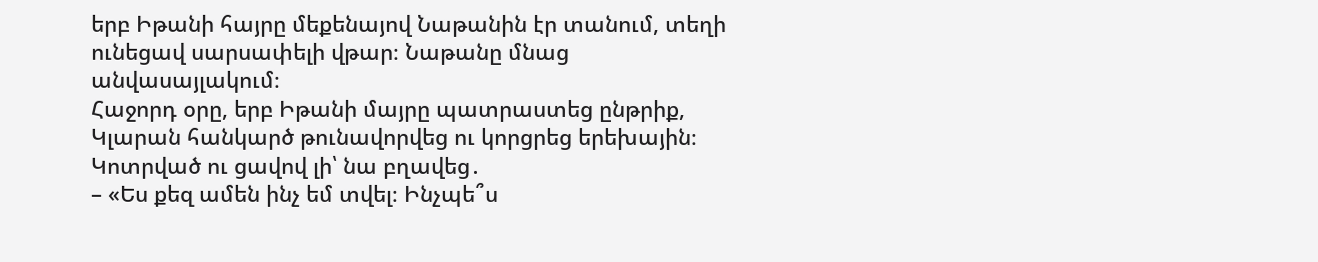երբ Իթանի հայրը մեքենայով Նաթանին էր տանում, տեղի ունեցավ սարսափելի վթար։ Նաթանը մնաց անվասայլակում։
Հաջորդ օրը, երբ Իթանի մայրը պատրաստեց ընթրիք, Կլարան հանկարծ թունավորվեց ու կորցրեց երեխային։
Կոտրված ու ցավով լի՝ նա բղավեց․
– «Ես քեզ ամեն ինչ եմ տվել։ Ինչպե՞ս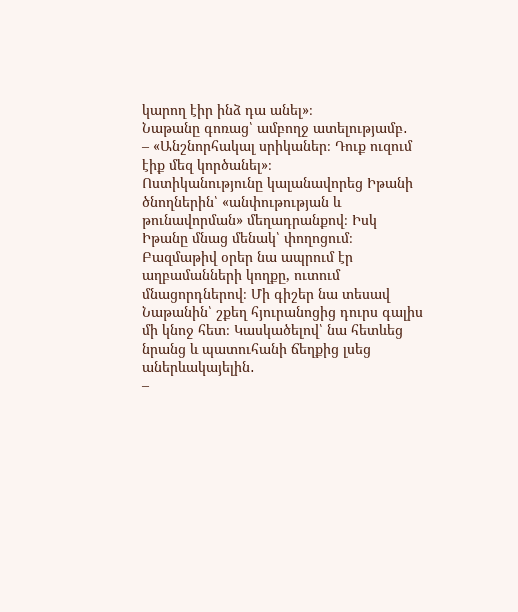կարող էիր ինձ դա անել»։
Նաթանը գոռաց՝ ամբողջ ատելությամբ․
– «Անշնորհակալ սրիկաներ։ Դուք ուզում էիք մեզ կործանել»։
Ոստիկանությունը կալանավորեց Իթանի ծնողներին՝ «անփութության և թունավորման» մեղադրանքով։ Իսկ Իթանը մնաց մենակ՝ փողոցում։
Բազմաթիվ օրեր նա ապրում էր աղբամանների կողքը, ուտում մնացորդներով։ Մի գիշեր նա տեսավ Նաթանին՝ շքեղ հյուրանոցից դուրս գալիս մի կնոջ հետ։ Կասկածելով՝ նա հետևեց նրանց և պատուհանի ճեղքից լսեց աներևակայելին․
–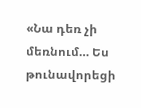«Նա դեռ չի մեռնում… Ես թունավորեցի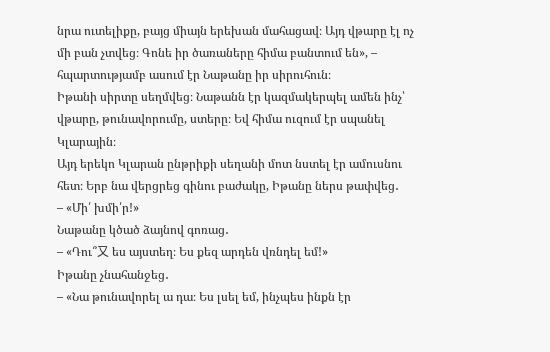նրա ուտելիքը, բայց միայն երեխան մահացավ։ Այդ վթարը էլ ոչ մի բան չտվեց։ Գոնե իր ծառաները հիմա բանտում են», – հպարտությամբ ասում էր Նաթանը իր սիրուհուն։
Իթանի սիրտը սեղմվեց։ Նաթանն էր կազմակերպել ամեն ինչ՝ վթարը, թունավորումը, ստերը։ Եվ հիմա ուզում էր սպանել Կլարային։
Այդ երեկո Կլարան ընթրիքի սեղանի մոտ նստել էր ամուսնու հետ։ Երբ նա վերցրեց գինու բաժակը, Իթանը ներս թափվեց․
– «Մի՛ խմի՛ր!»
Նաթանը կծած ձայնով գոռաց․
– «Դու՞又 ես այստեղ։ Ես քեզ արդեն վռնդել եմ!»
Իթանը չնահանջեց․
– «Նա թունավորել ա դա։ Ես լսել եմ, ինչպես ինքն էր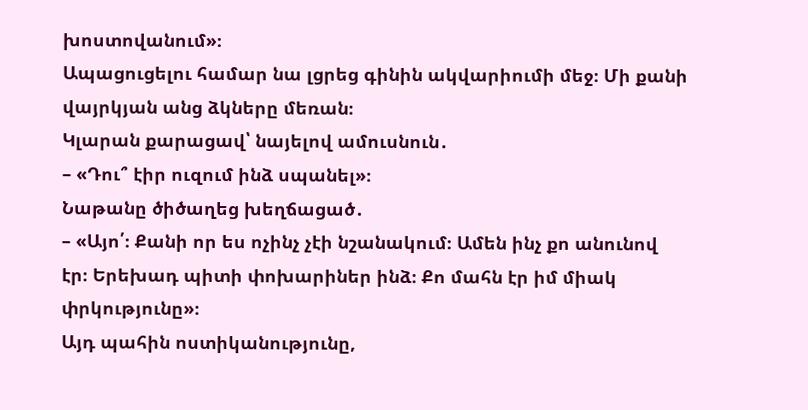խոստովանում»։
Ապացուցելու համար նա լցրեց գինին ակվարիումի մեջ։ Մի քանի վայրկյան անց ձկները մեռան։
Կլարան քարացավ՝ նայելով ամուսնուն․
– «Դու՞ էիր ուզում ինձ սպանել»։
Նաթանը ծիծաղեց խեղճացած․
– «Այո՛։ Քանի որ ես ոչինչ չէի նշանակում։ Ամեն ինչ քո անունով էր։ Երեխադ պիտի փոխարիներ ինձ։ Քո մահն էր իմ միակ փրկությունը»։
Այդ պահին ոստիկանությունը,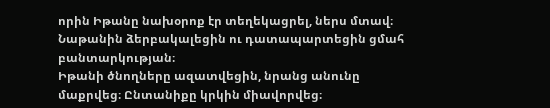որին Իթանը նախօրոք էր տեղեկացրել, ներս մտավ։ Նաթանին ձերբակալեցին ու դատապարտեցին ցմահ բանտարկության։
Իթանի ծնողները ազատվեցին, նրանց անունը մաքրվեց։ Ընտանիքը կրկին միավորվեց։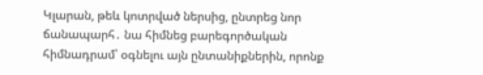Կլարան, թեև կոտրված ներսից, ընտրեց նոր ճանապարհ․ նա հիմնեց բարեգործական հիմնադրամ՝ օգնելու այն ընտանիքներին, որոնք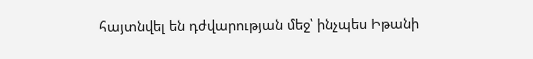հայտնվել են դժվարության մեջ՝ ինչպես Իթանի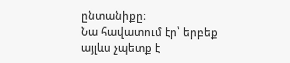ընտանիքը։
Նա հավատում էր՝ երբեք այլևս չպետք է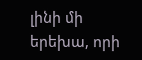լինի մի երեխա, որի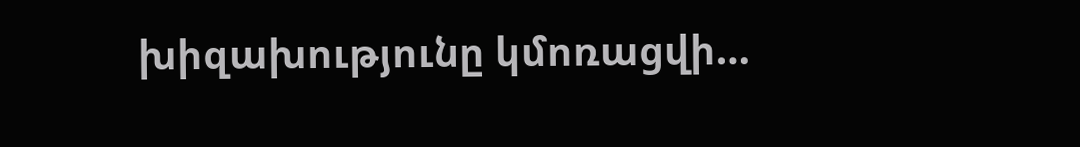խիզախությունը կմոռացվի…